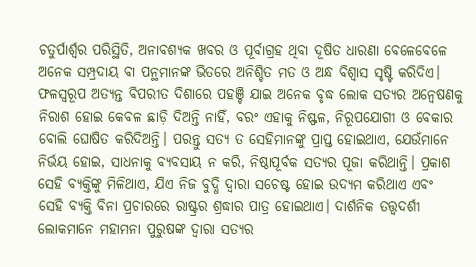ଚତୁର୍ପାର୍ଶ୍ୱର ପରିସ୍ଥିତି, ଅନାବଶ୍ୟକ ଖବର ଓ ପୂର୍ବାଗ୍ରହ ଥିବା ଦୂଷିତ ଧାରଣା ବେଳେବେଳେ ଅନେକ ସମ୍ପ୍ରଦାୟ ବା ପନ୍ଥମାନଙ୍କ ଭିତରେ ଅନିଶ୍ଚିତ ମତ ଓ ଅନ୍ଧ ବିଶ୍ୱାସ ସୃଷ୍ଟି କରିଦିଏ। ଫଳସ୍ୱରୂପ ଅତ୍ୟନ୍ତ ବିପରୀତ ଦିଶାରେ ପହଞ୍ଚି ଯାଇ ଅନେକ ବୃଦ୍ଧ ଲୋକ ସତ୍ୟର ଅନ୍ୱେଷଣକୁ ନିରାଶ ହୋଇ କେବଳ ଛାଡ଼ି ଦିଅନ୍ତି ନାହିଁ, ବରଂ ଏହାକୁ ନିଷ୍ଫଳ, ନିରୂପଯୋଗୀ ଓ ବେକାର ବୋଲି ଘୋଷିତ କରିଦିଅନ୍ତି। ପରନ୍ତୁ ସତ୍ୟ ତ ସେହିମାନଙ୍କୁ ପ୍ରାପ୍ତ ହୋଇଥାଏ, ଯେଉଁମାନେ ନିର୍ଭୟ ହୋଇ, ସାଧନାକୁ ବ୍ୟବସାୟ ନ କରି, ନିଷ୍ଠାପୂର୍ବକ ସତ୍ୟର ପୂଜା କରିଥାନ୍ତି। ପ୍ରକାଶ ସେହି ବ୍ୟକ୍ତିଙ୍କୁ ମିଳିଥାଏ, ଯିଏ ନିଜ ବୁଦ୍ଧି ଦ୍ୱାରା ସଚେଷ୍ଟ ହୋଇ ଉଦ୍ୟମ କରିଥାଏ ଏବଂ ସେହି ବ୍ୟକ୍ତି ବିନା ପ୍ରଚାରରେ ରାଷ୍ଟ୍ରର ଶ୍ରଦ୍ଧାର ପାତ୍ର ହୋଇଥାଏ। ଦାର୍ଶନିକ ତତ୍ତ୍ୱଦର୍ଶୀ ଲୋକମାନେ ମହାମନା ପୁରୁଷଙ୍କ ଦ୍ୱାରା ସତ୍ୟର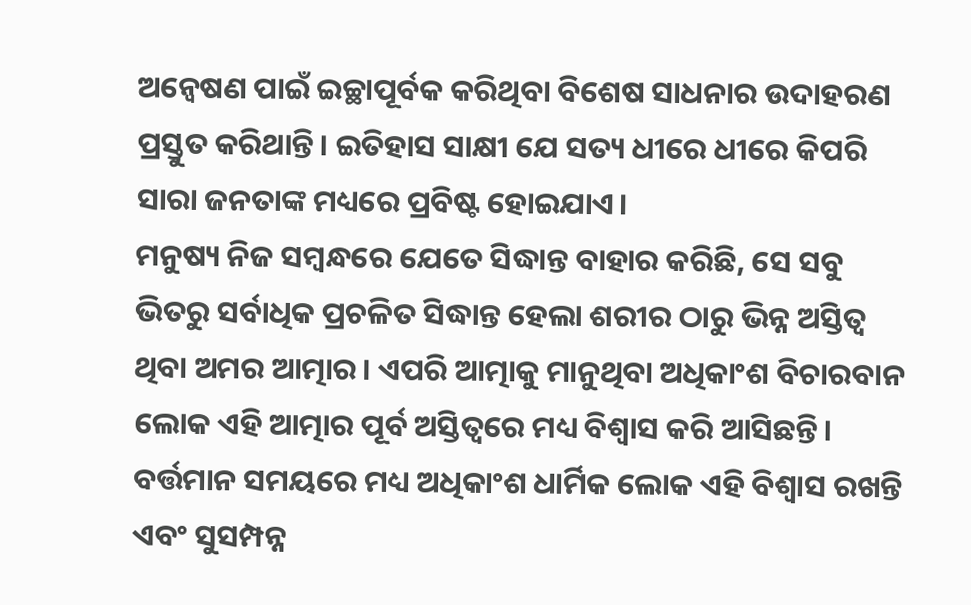ଅନ୍ୱେଷଣ ପାଇଁ ଇଚ୍ଛାପୂର୍ବକ କରିଥିବା ବିଶେଷ ସାଧନାର ଉଦାହରଣ ପ୍ରସ୍ତୁତ କରିଥାନ୍ତି। ଇତିହାସ ସାକ୍ଷୀ ଯେ ସତ୍ୟ ଧୀରେ ଧୀରେ କିପରି ସାରା ଜନତାଙ୍କ ମଧ୍ୟରେ ପ୍ରବିଷ୍ଟ ହୋଇଯାଏ।
ମନୁଷ୍ୟ ନିଜ ସମ୍ବନ୍ଧରେ ଯେତେ ସିଦ୍ଧାନ୍ତ ବାହାର କରିଛି, ସେ ସବୁ ଭିତରୁ ସର୍ବାଧିକ ପ୍ରଚଳିତ ସିଦ୍ଧାନ୍ତ ହେଲା ଶରୀର ଠାରୁ ଭିନ୍ନ ଅସ୍ତିତ୍ୱ ଥିବା ଅମର ଆତ୍ମାର। ଏପରି ଆତ୍ମାକୁ ମାନୁଥିବା ଅଧିକାଂଶ ବିଚାରବାନ ଲୋକ ଏହି ଆତ୍ମାର ପୂର୍ବ ଅସ୍ତିତ୍ୱରେ ମଧ୍ୟ ବିଶ୍ୱାସ କରି ଆସିଛନ୍ତି।
ବର୍ତ୍ତମାନ ସମୟରେ ମଧ୍ୟ ଅଧିକାଂଶ ଧାର୍ମିକ ଲୋକ ଏହି ବିଶ୍ୱାସ ରଖନ୍ତି ଏବଂ ସୁସମ୍ପନ୍ନ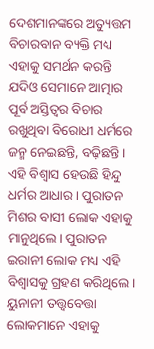ଦେଶମାନଙ୍କରେ ଅତ୍ୟୁତ୍ତମ ବିଚାରବାନ ବ୍ୟକ୍ତି ମଧ୍ୟ ଏହାକୁ ସମର୍ଥନ କରନ୍ତି ଯଦିଓ ସେମାନେ ଆତ୍ମାର ପୂର୍ବ ଅସ୍ତିତ୍ୱର ବିଚାର ରଖୁଥିବା ବିରୋଧୀ ଧର୍ମରେ ଜନ୍ମ ନେଇଛନ୍ତି, ବଢ଼ିଛନ୍ତି। ଏହି ବିଶ୍ୱାସ ହେଉଛି ହିନ୍ଦୁ ଧର୍ମର ଆଧାର। ପୁରାତନ ମିଶର ବାସୀ ଲୋକ ଏହାକୁ ମାନୁଥିଲେ। ପୁରାତନ ଇରାନୀ ଲୋକ ମଧ୍ୟ ଏହି ବିଶ୍ୱାସକୁ ଗ୍ରହଣ କରିଥିଲେ। ୟୁନାନୀ ତତ୍ତ୍ୱବେତ୍ତା ଲୋକମାନେ ଏହାକୁ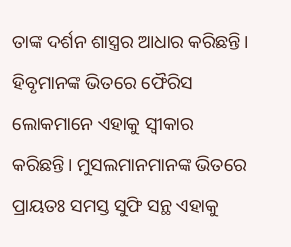ତାଙ୍କ ଦର୍ଶନ ଶାସ୍ତ୍ରର ଆଧାର କରିଛନ୍ତି। ହିବୃମାନଙ୍କ ଭିତରେ ଫୈରିସ ଲୋକମାନେ ଏହାକୁ ସ୍ୱୀକାର କରିଛନ୍ତି। ମୁସଲମାନମାନଙ୍କ ଭିତରେ ପ୍ରାୟତଃ ସମସ୍ତ ସୁଫି ସନ୍ଥ ଏହାକୁ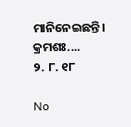ମାନିନେଇଛନ୍ତି।
କ୍ରମଶଃ....
୨. ୮. ୧୮

No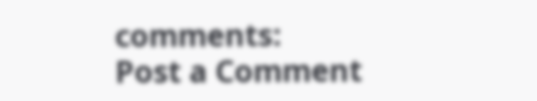comments:
Post a Comment